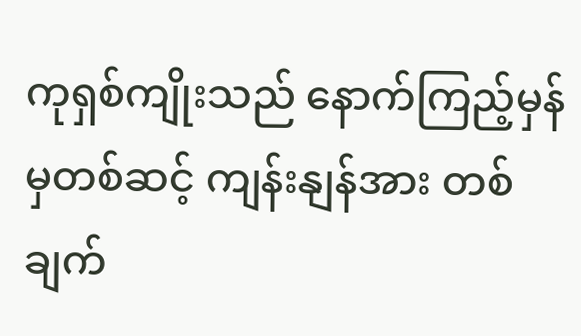ကုရှစ်ကျိုးသည် နောက်ကြည့်မှန်မှတစ်ဆင့် ကျန်းနျန်အား တစ်ချက်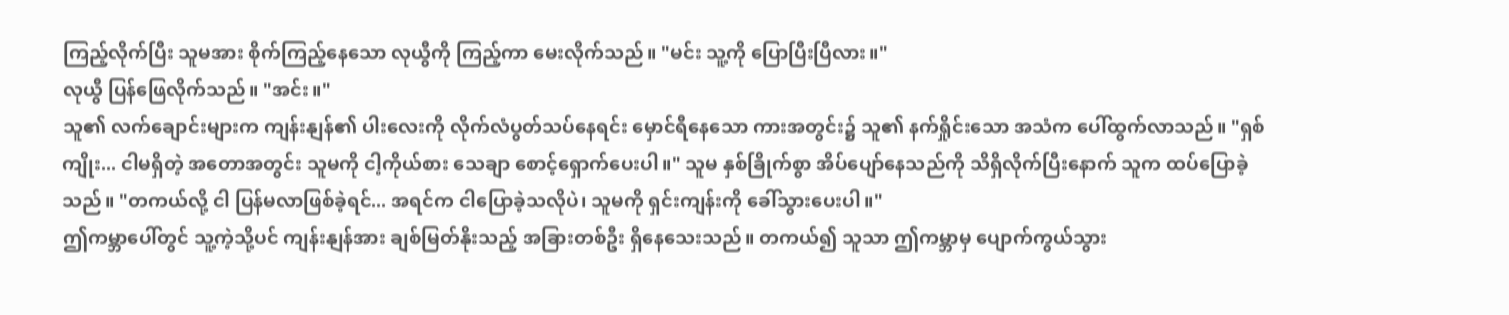ကြည့်လိုက်ပြီး သူမအား စိုက်ကြည့်နေသော လုယွီကို ကြည့်ကာ မေးလိုက်သည်။ "မင်း သူ့ကို ပြောပြီးပြီလား။"
လုယွီ ပြန်ဖြေလိုက်သည်။ "အင်း။"
သူ၏ လက်ချောင်းများက ကျန်းနျန်၏ ပါးလေးကို လိုက်လံပွတ်သပ်နေရင်း မှောင်ရီနေသော ကားအတွင်း၌ သူ၏ နက်ရှိုင်းသော အသံက ပေါ်ထွက်လာသည်။ "ရှစ်ကျိုး... ငါမရှိတဲ့ အတောအတွင်း သူမကို ငါ့ကိုယ်စား သေချာ စောင့်ရှောက်ပေးပါ။" သူမ နှစ်ခြိုက်စွာ အိပ်ပျော်နေသည်ကို သိရှိလိုက်ပြီးနောက် သူက ထပ်ပြောခဲ့သည်။ "တကယ်လို့ ငါ ပြန်မလာဖြစ်ခဲ့ရင်... အရင်က ငါပြောခဲ့သလိုပဲ၊ သူမကို ရှင်းကျန်းကို ခေါ်သွားပေးပါ။"
ဤကမ္ဘာပေါ်တွင် သူ့ကဲ့သို့ပင် ကျန်းနျန်အား ချစ်မြတ်နိုးသည့် အခြားတစ်ဦး ရှိနေသေးသည်။ တကယ်၍ သူသာ ဤကမ္ဘာမှ ပျောက်ကွယ်သွား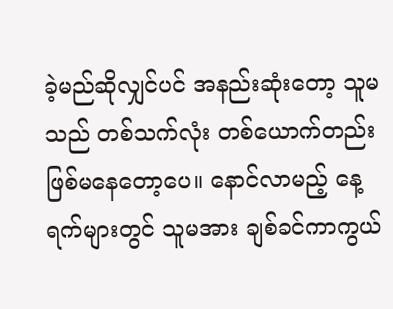ခဲ့မည်ဆိုလျှင်ပင် အနည်းဆုံးတော့ သူမသည် တစ်သက်လုံး တစ်ယောက်တည်း ဖြစ်မနေတော့ပေ။ နောင်လာမည့် နေ့ရက်များတွင် သူမအား ချစ်ခင်ကာကွယ်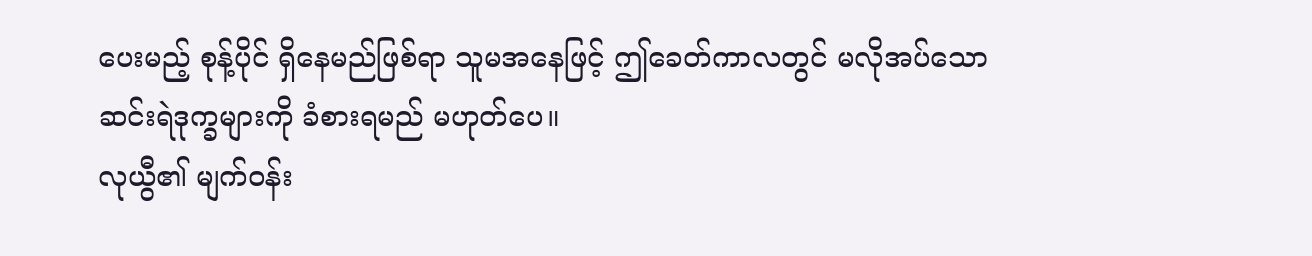ပေးမည့် စုန့်ပိုင် ရှိနေမည်ဖြစ်ရာ သူမအနေဖြင့် ဤခေတ်ကာလတွင် မလိုအပ်သော ဆင်းရဲဒုက္ခများကို ခံစားရမည် မဟုတ်ပေ။
လုယွီ၏ မျက်ဝန်း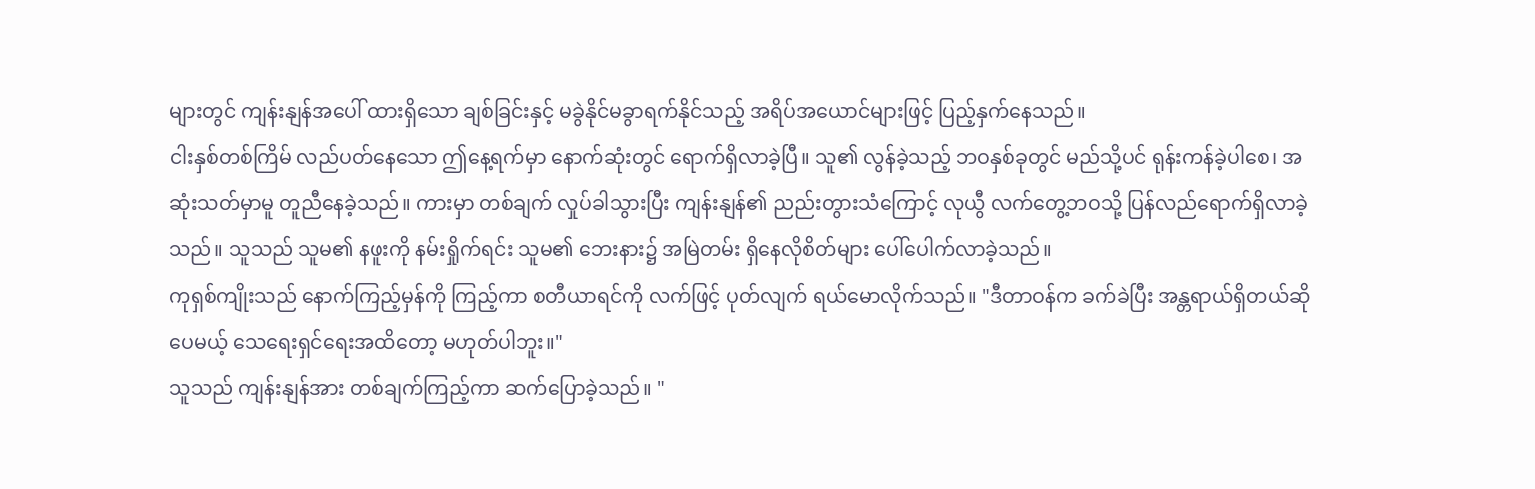များတွင် ကျန်းနျန်အပေါ် ထားရှိသော ချစ်ခြင်းနှင့် မခွဲနိုင်မခွာရက်နိုင်သည့် အရိပ်အယောင်များဖြင့် ပြည့်နှက်နေသည်။
ငါးနှစ်တစ်ကြိမ် လည်ပတ်နေသော ဤနေ့ရက်မှာ နောက်ဆုံးတွင် ရောက်ရှိလာခဲ့ပြီ။ သူ၏ လွန်ခဲ့သည့် ဘဝနှစ်ခုတွင် မည်သို့ပင် ရုန်းကန်ခဲ့ပါစေ၊ အဆုံးသတ်မှာမူ တူညီနေခဲ့သည်။ ကားမှာ တစ်ချက် လှုပ်ခါသွားပြီး ကျန်းနျန်၏ ညည်းတွားသံကြောင့် လုယွီ လက်တွေ့ဘဝသို့ ပြန်လည်ရောက်ရှိလာခဲ့သည်။ သူသည် သူမ၏ နဖူးကို နမ်းရှိုက်ရင်း သူမ၏ ဘေးနား၌ အမြဲတမ်း ရှိနေလိုစိတ်များ ပေါ်ပေါက်လာခဲ့သည်။
ကုရှစ်ကျိုးသည် နောက်ကြည့်မှန်ကို ကြည့်ကာ စတီယာရင်ကို လက်ဖြင့် ပုတ်လျက် ရယ်မောလိုက်သည်။ "ဒီတာဝန်က ခက်ခဲပြီး အန္တရာယ်ရှိတယ်ဆိုပေမယ့် သေရေးရှင်ရေးအထိတော့ မဟုတ်ပါဘူး။"
သူသည် ကျန်းနျန်အား တစ်ချက်ကြည့်ကာ ဆက်ပြောခဲ့သည်။ "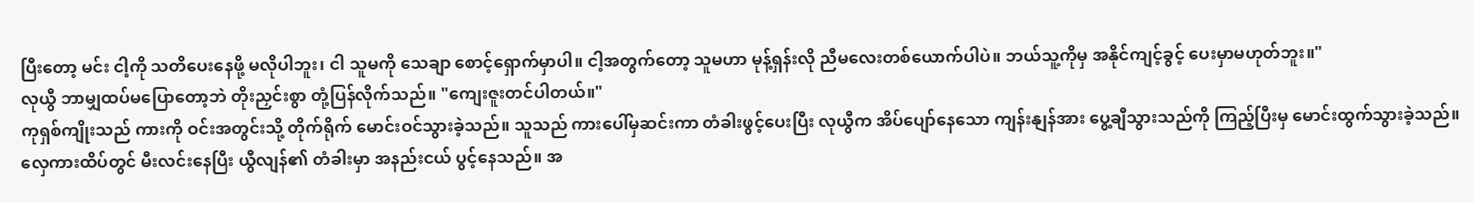ပြီးတော့ မင်း ငါ့ကို သတိပေးနေဖို့ မလိုပါဘူး၊ ငါ သူမကို သေချာ စောင့်ရှောက်မှာပါ။ ငါ့အတွက်တော့ သူမဟာ မုန့်ရှန်းလို ညီမလေးတစ်ယောက်ပါပဲ။ ဘယ်သူ့ကိုမှ အနိုင်ကျင့်ခွင့် ပေးမှာမဟုတ်ဘူး။"
လုယွီ ဘာမျှထပ်မပြောတော့ဘဲ တိုးညှင်းစွာ တုံ့ပြန်လိုက်သည်။ "ကျေးဇူးတင်ပါတယ်။"
ကုရှစ်ကျိုးသည် ကားကို ဝင်းအတွင်းသို့ တိုက်ရိုက် မောင်းဝင်သွားခဲ့သည်။ သူသည် ကားပေါ်မှဆင်းကာ တံခါးဖွင့်ပေးပြီး လုယွီက အိပ်ပျော်နေသော ကျန်းနျန်အား ပွေ့ချီသွားသည်ကို ကြည့်ပြီးမှ မောင်းထွက်သွားခဲ့သည်။
လှေကားထိပ်တွင် မီးလင်းနေပြီး ယွီလျန်၏ တံခါးမှာ အနည်းငယ် ပွင့်နေသည်။ အ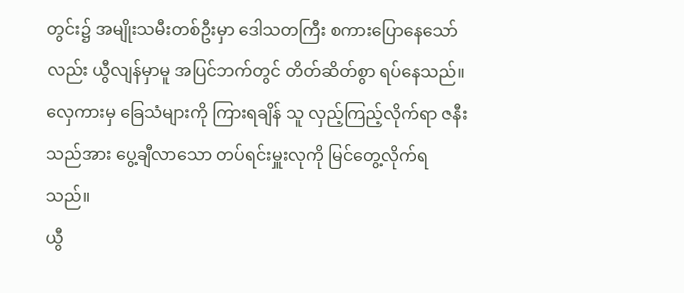တွင်း၌ အမျိုးသမီးတစ်ဦးမှာ ဒေါသတကြီး စကားပြောနေသော်လည်း ယွီလျန်မှာမူ အပြင်ဘက်တွင် တိတ်ဆိတ်စွာ ရပ်နေသည်။ လှေကားမှ ခြေသံများကို ကြားရချိန် သူ လှည့်ကြည့်လိုက်ရာ ဇနီးသည်အား ပွေ့ချီလာသော တပ်ရင်းမှူးလုကို မြင်တွေ့လိုက်ရသည်။
ယွီ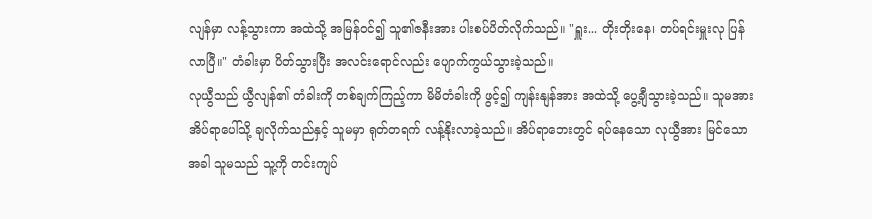လျန်မှာ လန့်သွားကာ အထဲသို့ အမြန်ဝင်၍ သူ၏ဇနီးအား ပါးစပ်ပိတ်လိုက်သည်။ "ရှူး... တိုးတိုးနေ၊ တပ်ရင်းမှူးလု ပြန်လာပြီ။" တံခါးမှာ ပိတ်သွားပြီး အလင်းရောင်လည်း ပျောက်ကွယ်သွားခဲ့သည်။
လုယွီသည် ယွီလျန်၏ တံခါးကို တစ်ချက်ကြည့်ကာ မိမိတံခါးကို ဖွင့်၍ ကျန်းနျန်အား အထဲသို့ ပွေ့ချီသွားခဲ့သည်။ သူမအား အိပ်ရာပေါ်သို့ ချလိုက်သည်နှင့် သူမမှာ ရုတ်တရက် လန့်နိုးလာခဲ့သည်။ အိပ်ရာဘေးတွင် ရပ်နေသော လုယွီအား မြင်သောအခါ သူမသည် သူ့ကို တင်းကျပ်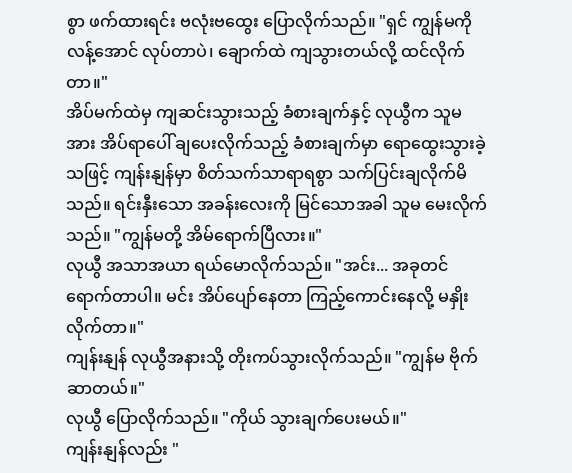စွာ ဖက်ထားရင်း ဗလုံးဗထွေး ပြောလိုက်သည်။ "ရှင် ကျွန်မကို လန့်အောင် လုပ်တာပဲ၊ ချောက်ထဲ ကျသွားတယ်လို့ ထင်လိုက်တာ။"
အိပ်မက်ထဲမှ ကျဆင်းသွားသည့် ခံစားချက်နှင့် လုယွီက သူမအား အိပ်ရာပေါ် ချပေးလိုက်သည့် ခံစားချက်မှာ ရောထွေးသွားခဲ့သဖြင့် ကျန်းနျန်မှာ စိတ်သက်သာရာရစွာ သက်ပြင်းချလိုက်မိသည်။ ရင်းနှီးသော အခန်းလေးကို မြင်သောအခါ သူမ မေးလိုက်သည်။ "ကျွန်မတို့ အိမ်ရောက်ပြီလား။"
လုယွီ အသာအယာ ရယ်မောလိုက်သည်။ "အင်း... အခုတင် ရောက်တာပါ။ မင်း အိပ်ပျော်နေတာ ကြည့်ကောင်းနေလို့ မနှိုးလိုက်တာ။"
ကျန်းနျန် လုယွီအနားသို့ တိုးကပ်သွားလိုက်သည်။ "ကျွန်မ ဗိုက်ဆာတယ်။"
လုယွီ ပြောလိုက်သည်။ "ကိုယ် သွားချက်ပေးမယ်။"
ကျန်းနျန်လည်း "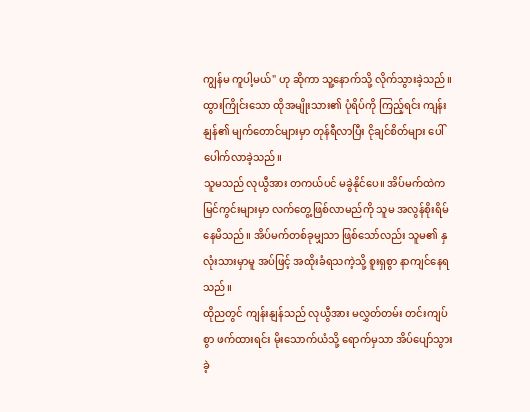ကျွန်မ ကူပါ့မယ်" ဟု ဆိုကာ သူ့နောက်သို့ လိုက်သွားခဲ့သည်။ ထွားကြိုင်းသော ထိုအမျိုးသား၏ ပုံရိပ်ကို ကြည့်ရင်း ကျန်းနျန်၏ မျက်တောင်များမှာ တုန်ရီလာပြီး ငိုချင်စိတ်များ ပေါ်ပေါက်လာခဲ့သည်။
သူမသည် လုယွီအား တကယ်ပင် မခွဲနိုင်ပေ။ အိပ်မက်ထဲက မြင်ကွင်းများမှာ လက်တွေ့ဖြစ်လာမည်ကို သူမ အလွန်စိုးရိမ်နေမိသည်။ အိပ်မက်တစ်ခုမျှသာ ဖြစ်သော်လည်း သူမ၏ နှလုံးသားမှာမူ အပ်ဖြင့် အထိုးခံရသကဲ့သို့ စူးရှစွာ နာကျင်နေရသည်။
ထိုညတွင် ကျန်းနျန်သည် လုယွီအား မလွှတ်တမ်း တင်းကျပ်စွာ ဖက်ထားရင်း မိုးသောက်ယံသို့ ရောက်မှသာ အိပ်ပျော်သွားခဲ့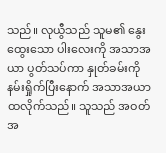သည်။ လုယွီသည် သူမ၏ နွေးထွေးသော ပါးလေးကို အသာအယာ ပွတ်သပ်ကာ နှုတ်ခမ်းကို နမ်းရှိုက်ပြီးနောက် အသာအယာ ထလိုက်သည်။ သူသည် အဝတ်အ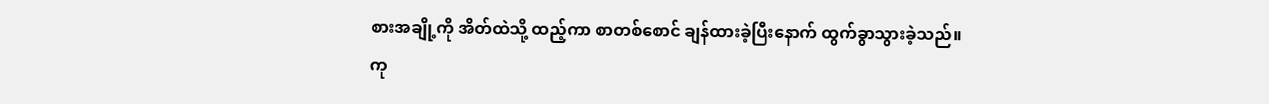စားအချို့ကို အိတ်ထဲသို့ ထည့်ကာ စာတစ်စောင် ချန်ထားခဲ့ပြီးနောက် ထွက်ခွာသွားခဲ့သည်။
ကု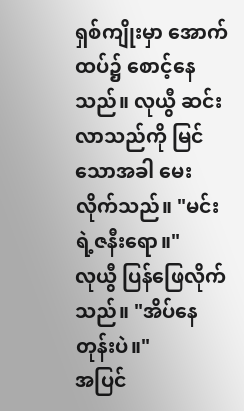ရှစ်ကျိုးမှာ အောက်ထပ်၌ စောင့်နေသည်။ လုယွီ ဆင်းလာသည်ကို မြင်သောအခါ မေးလိုက်သည်။ "မင်းရဲ့ဇနီးရော။"
လုယွီ ပြန်ဖြေလိုက်သည်။ "အိပ်နေတုန်းပဲ။"
အပြင်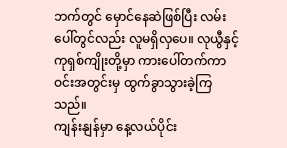ဘက်တွင် မှောင်နေဆဲဖြစ်ပြီး လမ်းပေါ်တွင်လည်း လူမရှိလှပေ။ လုယွီနှင့် ကုရှစ်ကျိုးတို့မှာ ကားပေါ်တက်ကာ ဝင်းအတွင်းမှ ထွက်ခွာသွားခဲ့ကြသည်။
ကျန်းနျန်မှာ နေ့လယ်ပိုင်း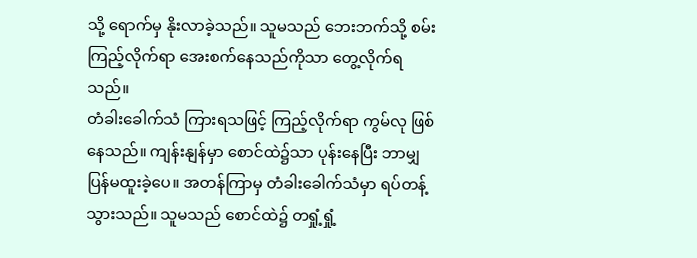သို့ ရောက်မှ နိုးလာခဲ့သည်။ သူမသည် ဘေးဘက်သို့ စမ်းကြည့်လိုက်ရာ အေးစက်နေသည်ကိုသာ တွေ့လိုက်ရသည်။
တံခါးခေါက်သံ ကြားရသဖြင့် ကြည့်လိုက်ရာ ကွမ်လု ဖြစ်နေသည်။ ကျန်းနျန်မှာ စောင်ထဲ၌သာ ပုန်းနေပြီး ဘာမျှ ပြန်မထူးခဲ့ပေ။ အတန်ကြာမှ တံခါးခေါက်သံမှာ ရပ်တန့်သွားသည်။ သူမသည် စောင်ထဲ၌ တရှုံ့ရှုံ့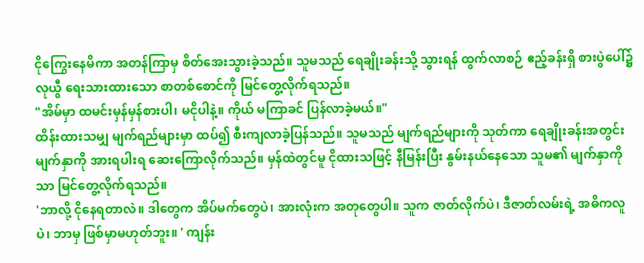ငိုကြွေးနေမိကာ အတန်ကြာမှ စိတ်အေးသွားခဲ့သည်။ သူမသည် ရေချိုးခန်းသို့ သွားရန် ထွက်လာစဉ် ဧည့်ခန်းရှိ စားပွဲပေါ်၌ လုယွီ ရေးသားထားသော စာတစ်စောင်ကို မြင်တွေ့လိုက်ရသည်။
"အိမ်မှာ ထမင်းမှန်မှန်စားပါ၊ မငိုပါနဲ့။ ကိုယ် မကြာခင် ပြန်လာခဲ့မယ်။"
ထိန်းထားသမျှ မျက်ရည်များမှာ ထပ်၍ စီးကျလာခဲ့ပြန်သည်။ သူမသည် မျက်ရည်များကို သုတ်ကာ ရေချိုးခန်းအတွင်း မျက်နှာကို အားရပါးရ ဆေးကြောလိုက်သည်။ မှန်ထဲတွင်မူ ငိုထားသဖြင့် နီမြန်းပြီး နွမ်းနယ်နေသော သူမ၏ မျက်နှာကိုသာ မြင်တွေ့လိုက်ရသည်။
'ဘာလို့ ငိုနေရတာလဲ။ ဒါတွေက အိပ်မက်တွေပဲ၊ အားလုံးက အတုတွေပါ။ သူက ဇာတ်လိုက်ပဲ၊ ဒီဇာတ်လမ်းရဲ့ အဓိကလူပဲ၊ ဘာမှ ဖြစ်မှာမဟုတ်ဘူး။ ' ကျန်း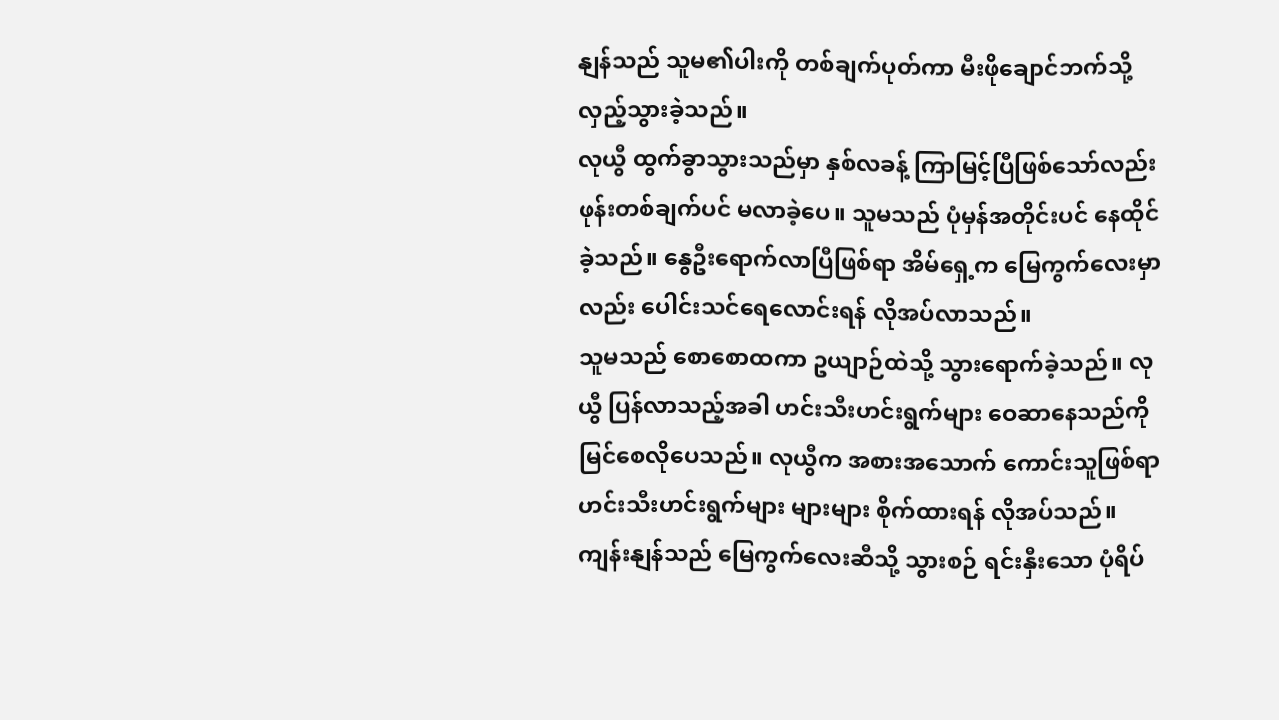နျန်သည် သူမ၏ပါးကို တစ်ချက်ပုတ်ကာ မီးဖိုချောင်ဘက်သို့ လှည့်သွားခဲ့သည်။
လုယွီ ထွက်ခွာသွားသည်မှာ နှစ်လခန့် ကြာမြင့်ပြီဖြစ်သော်လည်း ဖုန်းတစ်ချက်ပင် မလာခဲ့ပေ။ သူမသည် ပုံမှန်အတိုင်းပင် နေထိုင်ခဲ့သည်။ နွေဦးရောက်လာပြီဖြစ်ရာ အိမ်ရှေ့က မြေကွက်လေးမှာလည်း ပေါင်းသင်ရေလောင်းရန် လိုအပ်လာသည်။
သူမသည် စောစောထကာ ဥယျာဉ်ထဲသို့ သွားရောက်ခဲ့သည်။ လုယွီ ပြန်လာသည့်အခါ ဟင်းသီးဟင်းရွက်များ ဝေဆာနေသည်ကို မြင်စေလိုပေသည်။ လုယွီက အစားအသောက် ကောင်းသူဖြစ်ရာ ဟင်းသီးဟင်းရွက်များ များများ စိုက်ထားရန် လိုအပ်သည်။
ကျန်းနျန်သည် မြေကွက်လေးဆီသို့ သွားစဉ် ရင်းနှီးသော ပုံရိပ်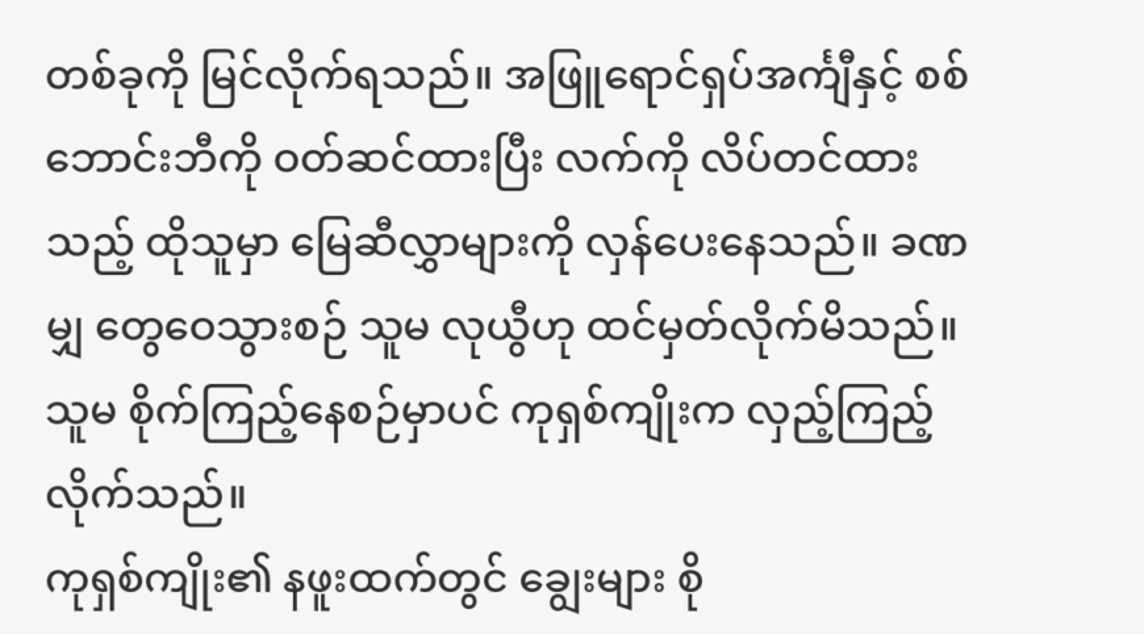တစ်ခုကို မြင်လိုက်ရသည်။ အဖြူရောင်ရှပ်အင်္ကျီနှင့် စစ်ဘောင်းဘီကို ဝတ်ဆင်ထားပြီး လက်ကို လိပ်တင်ထားသည့် ထိုသူမှာ မြေဆီလွှာများကို လှန်ပေးနေသည်။ ခဏမျှ တွေဝေသွားစဉ် သူမ လုယွီဟု ထင်မှတ်လိုက်မိသည်။ သူမ စိုက်ကြည့်နေစဉ်မှာပင် ကုရှစ်ကျိုးက လှည့်ကြည့်လိုက်သည်။
ကုရှစ်ကျိုး၏ နဖူးထက်တွင် ချွေးများ စို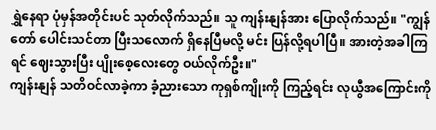ရွှဲနေရာ ပုံမှန်အတိုင်းပင် သုတ်လိုက်သည်။ သူ ကျန်းနျန်အား ပြောလိုက်သည်။ "ကျွန်တော် ပေါင်းသင်တာ ပြီးသလောက် ရှိနေပြီမလို့ မင်း ပြန်လို့ရပါပြီ။ အားတဲ့အခါကြရင် ဈေးသွားပြီး ပျိုးစေ့လေးတွေ ဝယ်လိုက်ဦး။"
ကျန်းနျန် သတိဝင်လာခဲ့ကာ ခံ့ညားသော ကုရှစ်ကျိုးကို ကြည့်ရင်း လုယွီအကြောင်းကို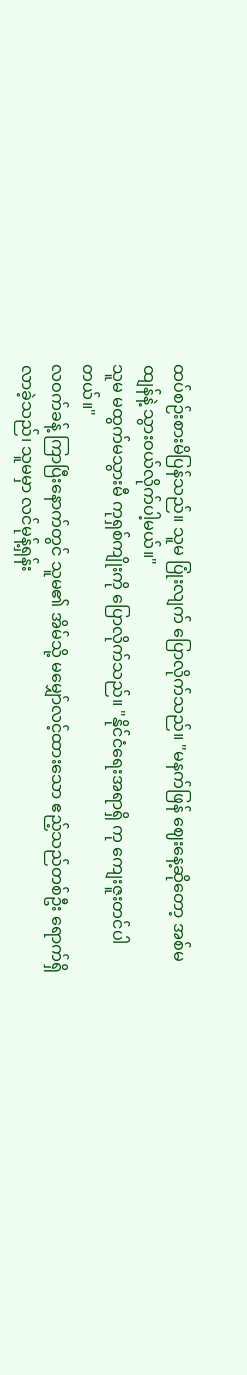ထပ်စဉ်းစားမိပြန်သည်။ သူမ ပြုံးလျက် ပြောလိုက်သည်။ "မနက်ဖြန် ဈေးနေ့ဆိုတော့ အစ်မထျန်နဲ့ သွားဝယ်လိုက်ပါ့မယ်။"
သူမ မထွက်မသွားမီ ကုရှစ်ကျိုးကို ပြောလိုက်သည်။ "နိုင်ငံရေးအရာရှိ ကု ကျေးဇူးတင်ပါတယ်။"
လဝက်ခန့် ကြာပြီးနောက်တွင် သူမ၏ အိမ်သို့ မမျှော်လင့်ထားသော ဧည့်သည်တစ်ဦး ရောက်ရှိလာခဲ့သည်၊ သူမမှာ လင်မုန့်ရှန်း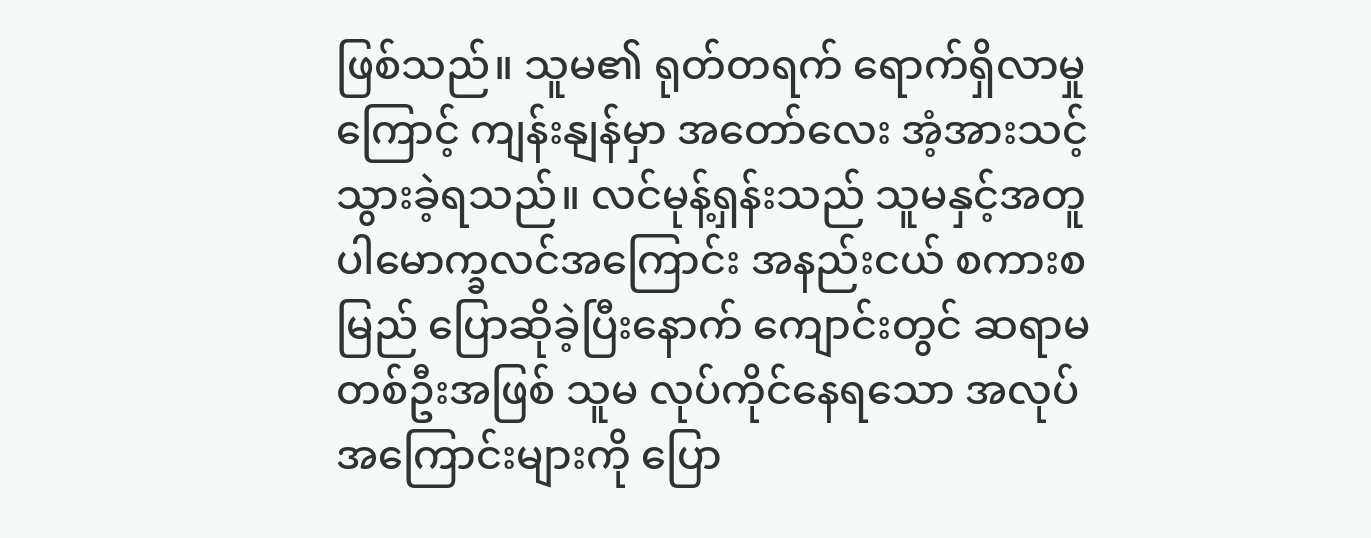ဖြစ်သည်။ သူမ၏ ရုတ်တရက် ရောက်ရှိလာမှုကြောင့် ကျန်းနျန်မှာ အတော်လေး အံ့အားသင့်သွားခဲ့ရသည်။ လင်မုန့်ရှန်းသည် သူမနှင့်အတူ ပါမောက္ခလင်အကြောင်း အနည်းငယ် စကားစမြည် ပြောဆိုခဲ့ပြီးနောက် ကျောင်းတွင် ဆရာမတစ်ဦးအဖြစ် သူမ လုပ်ကိုင်နေရသော အလုပ်အကြောင်းများကို ပြော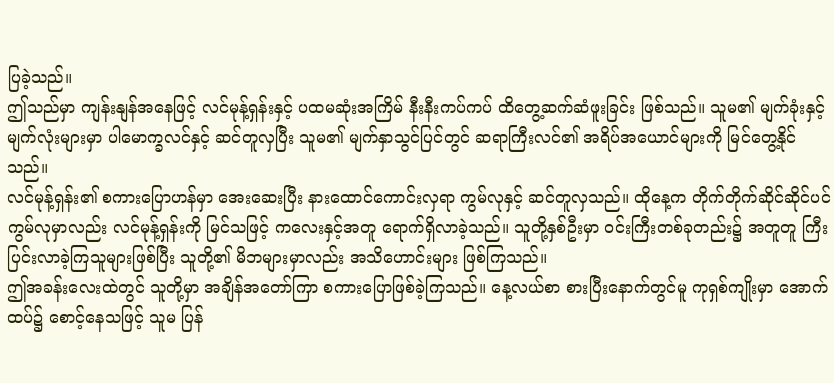ပြခဲ့သည်။
ဤသည်မှာ ကျန်းနျန်အနေဖြင့် လင်မုန့်ရှန်းနှင့် ပထမဆုံးအကြိမ် နီးနီးကပ်ကပ် ထိတွေ့ဆက်ဆံဖူးခြင်း ဖြစ်သည်။ သူမ၏ မျက်ခုံးနှင့် မျက်လုံးများမှာ ပါမောက္ခလင်နှင့် ဆင်တူလှပြီး သူမ၏ မျက်နှာသွင်ပြင်တွင် ဆရာကြီးလင်၏ အရိပ်အယောင်များကို မြင်တွေ့နိုင်သည်။
လင်မုန့်ရှန်း၏ စကားပြောဟန်မှာ အေးဆေးပြီး နားထောင်ကောင်းလှရာ ကွမ်လုနှင့် ဆင်တူလှသည်။ ထိုနေ့က တိုက်တိုက်ဆိုင်ဆိုင်ပင် ကွမ်လုမှာလည်း လင်မုန့်ရှန်းကို မြင်သဖြင့် ကလေးနှင့်အတူ ရောက်ရှိလာခဲ့သည်။ သူတို့နှစ်ဦးမှာ ဝင်းကြီးတစ်ခုတည်း၌ အတူတူ ကြီးပြင်းလာခဲ့ကြသူများဖြစ်ပြီး သူတို့၏ မိဘများမှာလည်း အသိဟောင်းများ ဖြစ်ကြသည်။
ဤအခန်းလေးထဲတွင် သူတို့မှာ အချိန်အတော်ကြာ စကားပြောဖြစ်ခဲ့ကြသည်။ နေ့လယ်စာ စားပြီးနောက်တွင်မူ ကုရှစ်ကျိုးမှာ အောက်ထပ်၌ စောင့်နေသဖြင့် သူမ ပြန်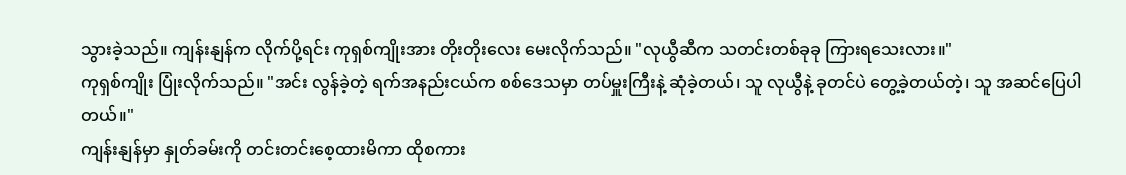သွားခဲ့သည်။ ကျန်းနျန်က လိုက်ပို့ရင်း ကုရှစ်ကျိုးအား တိုးတိုးလေး မေးလိုက်သည်။ "လုယွီဆီက သတင်းတစ်ခုခု ကြားရသေးလား။"
ကုရှစ်ကျိုး ပြုံးလိုက်သည်။ "အင်း လွန်ခဲ့တဲ့ ရက်အနည်းငယ်က စစ်ဒေသမှာ တပ်မှူးကြီးနဲ့ ဆုံခဲ့တယ်၊ သူ လုယွီနဲ့ ခုတင်ပဲ တွေ့ခဲ့တယ်တဲ့၊ သူ အဆင်ပြေပါတယ်။"
ကျန်းနျန်မှာ နှုတ်ခမ်းကို တင်းတင်းစေ့ထားမိကာ ထိုစကား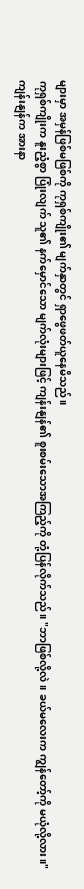များမှာ အမှန်ဖြစ်မဖြစ်ကို ကုရှစ်ကျိုး၏ မျက်နှာတွင် ရှာဖွေဖတ်ယူနေမိသည်။
ကုရှစ်ကျိုးက နူးညံ့စွာ ပြုံးလျက် သူ၏ နက်မှောင်သော မျက်လုံးများဖြင့် ကျန်းနျန်၏ စူးစမ်းသောအကြည့်ကို တုံ့ပြန်လိုက်သည်။ "ဘာဖြစ်လို့လဲ။ ခယ်မလေးက ကျွန်တော့်ကို မယုံလို့လား။"
ကျန်းနျန်က အားနာ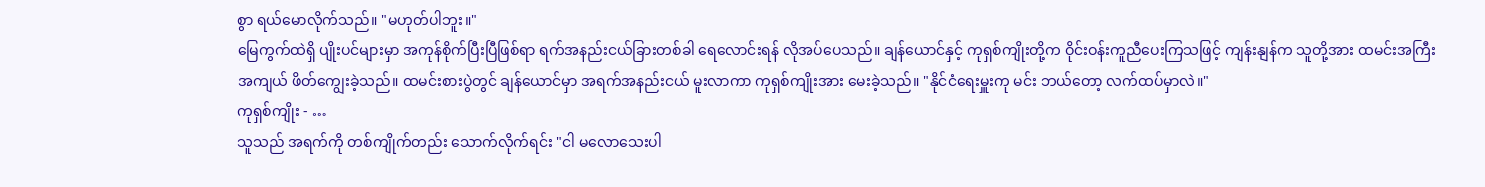စွာ ရယ်မောလိုက်သည်။ "မဟုတ်ပါဘူး။"
မြေကွက်ထဲရှိ ပျိုးပင်များမှာ အကုန်စိုက်ပြီးပြီဖြစ်ရာ ရက်အနည်းငယ်ခြားတစ်ခါ ရေလောင်းရန် လိုအပ်ပေသည်။ ချန်ယောင်နှင့် ကုရှစ်ကျိုးတို့က ဝိုင်းဝန်းကူညီပေးကြသဖြင့် ကျန်းနျန်က သူတို့အား ထမင်းအကြီးအကျယ် ဖိတ်ကျွေးခဲ့သည်။ ထမင်းစားပွဲတွင် ချန်ယောင်မှာ အရက်အနည်းငယ် မူးလာကာ ကုရှစ်ကျိုးအား မေးခဲ့သည်။ "နိုင်ငံရေးမှူးကု မင်း ဘယ်တော့ လက်ထပ်မှာလဲ။"
ကုရှစ်ကျိုး - …
သူသည် အရက်ကို တစ်ကျိုက်တည်း သောက်လိုက်ရင်း "ငါ မလောသေးပါ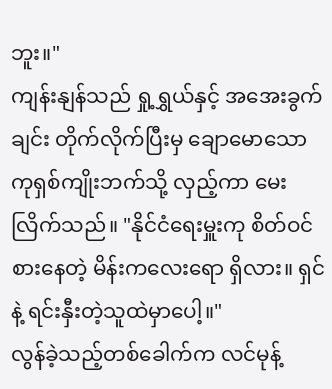ဘူး။"
ကျန်းနျန်သည် ရှု့ရွှယ်နှင့် အအေးခွက်ချင်း တိုက်လိုက်ပြီးမှ ချောမောသော ကုရှစ်ကျိုးဘက်သို့ လှည့်ကာ မေးလြိက်သည်။ "နိုင်ငံရေးမှူးကု စိတ်ဝင်စားနေတဲ့ မိန်းကလေးရော ရှိလား။ ရှင်နဲ့ ရင်းနှီးတဲ့သူထဲမှာပေါ့။"
လွန်ခဲ့သည့်တစ်ခေါက်က လင်မုန့်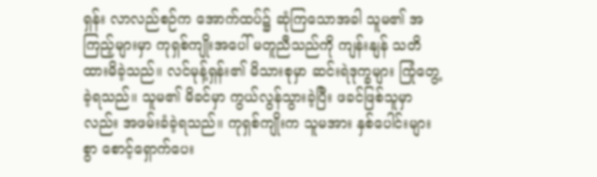ရှန်း လာလည်စဉ်က အောက်ထပ်၌ ဆုံကြသောအခါ သူမ၏ အကြည့်များမှာ ကုရှစ်ကျိုးအပေါ် မတူညီသည်ကို ကျန်းနျန် သတိထားမိခဲ့သည်။ လင်မုန့်ရှန်း၏ မိသားစုမှာ ဆင်းရဲဒုက္ခများ ကြုံတွေ့ခဲ့ရသည်။ သူမ၏ မိခင်မှာ ကွယ်လွန်သွားခဲ့ပြီး ဖခင်ဖြစ်သူမှာလည်း အဖမ်းခံခဲ့ရသည်။ ကုရှစ်ကျိုးက သူမအား နှစ်ပေါင်းများစွာ စောင့်ရှောက်ပေး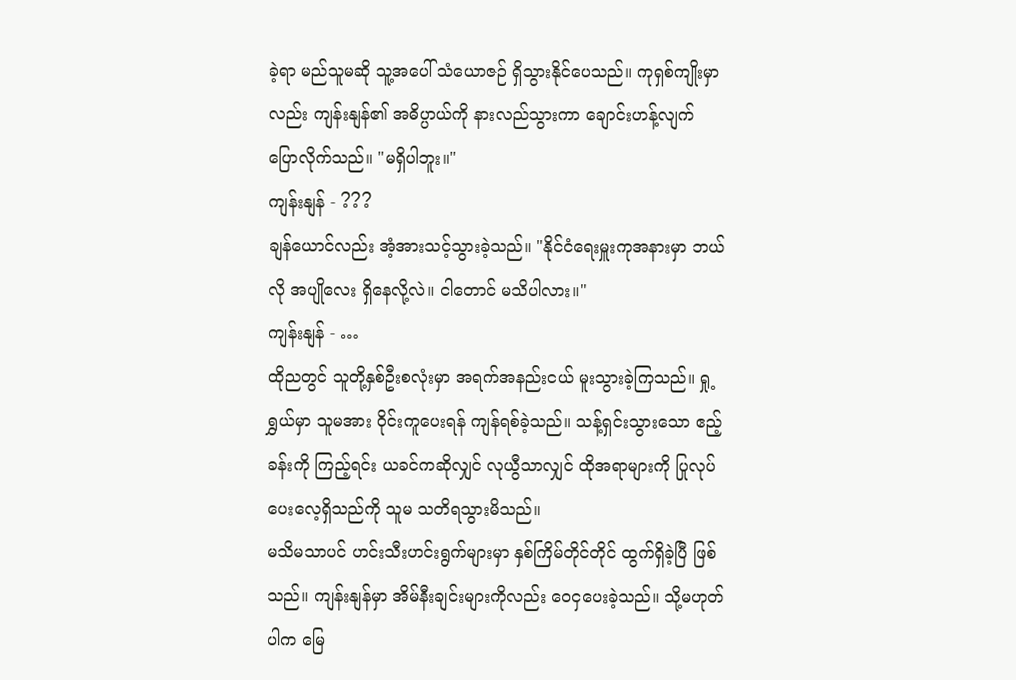ခဲ့ရာ မည်သူမဆို သူ့အပေါ် သံယောဇဉ် ရှိသွားနိုင်ပေသည်။ ကုရှစ်ကျိုးမှာလည်း ကျန်းနျန်၏ အဓိပ္ပာယ်ကို နားလည်သွားကာ ချောင်းဟန့်လျက် ပြောလိုက်သည်။ "မရှိပါဘူး။"
ကျန်းနျန် - ???
ချန်ယောင်လည်း အံ့အားသင့်သွားခဲ့သည်။ "နိုင်ငံရေးမှူးကုအနားမှာ ဘယ်လို အပျိုလေး ရှိနေလို့လဲ။ ငါတောင် မသိပါလား။"
ကျန်းနျန် - …
ထိုညတွင် သူတို့နှစ်ဦးစလုံးမှာ အရက်အနည်းငယ် မူးသွားခဲ့ကြသည်။ ရှု့ရွှယ်မှာ သူမအား ဝိုင်းကူပေးရန် ကျန်ရစ်ခဲ့သည်။ သန့်ရှင်းသွားသော ဧည့်ခန်းကို ကြည့်ရင်း ယခင်ကဆိုလျှင် လုယွီသာလျှင် ထိုအရာများကို ပြုလုပ်ပေးလေ့ရှိသည်ကို သူမ သတိရသွားမိသည်။
မသိမသာပင် ဟင်းသီးဟင်းရွက်များမှာ နှစ်ကြိမ်တိုင်တိုင် ထွက်ရှိခဲ့ပြီ ဖြစ်သည်။ ကျန်းနျန်မှာ အိမ်နီးချင်းများကိုလည်း ဝေငှပေးခဲ့သည်။ သို့မဟုတ်ပါက မြေ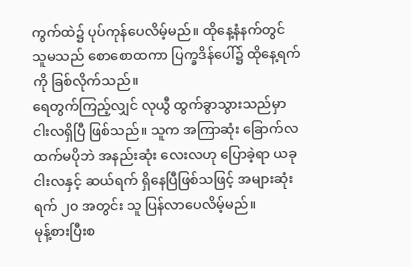ကွက်ထဲ၌ ပုပ်ကုန်ပေလိမ့်မည်။ ထိုနေ့နံနက်တွင် သူမသည် စောစောထကာ ပြက္ခဒိန်ပေါ်၌ ထိုနေ့ရက်ကို ခြစ်လိုက်သည်။
ရေတွက်ကြည့်လျှင် လုယွီ ထွက်ခွာသွားသည်မှာ ငါးလရှိပြီ ဖြစ်သည်။ သူက အကြာဆုံး ခြောက်လထက်မပိုဘဲ အနည်းဆုံး လေးလဟု ပြောခဲ့ရာ ယခု ငါးလနှင့် ဆယ်ရက် ရှိနေပြီဖြစ်သဖြင့် အများဆုံး ရက် ၂၀ အတွင်း သူ ပြန်လာပေလိမ့်မည်။
မုန့်စားပြီးစ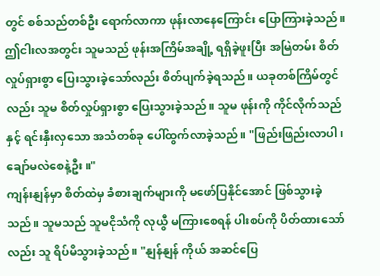တွင် စစ်သည်တစ်ဦး ရောက်လာကာ ဖုန်းလာနေကြောင်း ပြောကြားခဲ့သည်။ ဤငါးလအတွင်း သူမသည် ဖုန်းအကြိမ်အချို့ ရရှိခဲ့ဖူးပြီး အမြဲတမ်း စိတ်လှုပ်ရှားစွာ ပြေးသွားခဲ့သော်လည်း စိတ်ပျက်ခဲ့ရသည်။ ယခုတစ်ကြိမ်တွင်လည်း သူမ စိတ်လှုပ်ရှားစွာ ပြေးသွားခဲ့သည်။ သူမ ဖုန်းကို ကိုင်လိုက်သည်နှင့် ရင်းနှီးလှသော အသံတစ်ခု ပေါ်ထွက်လာခဲ့သည်။ "ဖြည်းဖြည်းလာပါ၊ ချော်မလဲစေနဲ့ဦး။"
ကျန်းနျန်မှာ စိတ်ထဲမှ ခံစားချက်များကို မဖော်ပြနိုင်အောင် ဖြစ်သွားခဲ့သည်။ သူမသည် သူမငိုသံကို လုယွီ မကြားစေရန် ပါးစပ်ကို ပိတ်ထားသော်လည်း သူ ရိပ်မိသွားခဲ့သည်။ "နျန်နျန် ကိုယ် အဆင်ပြေ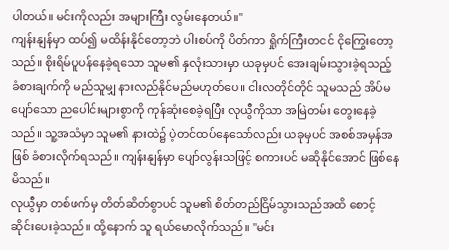ပါတယ်။ မင်းကိုလည်း အများကြီး လွမ်းနေတယ်။"
ကျန်းနျန်မှာ ထပ်၍ မထိန်းနိုင်တော့ဘဲ ပါးစပ်ကို ပိတ်ကာ ရှိုက်ကြီးတငင် ငိုကြွေးတော့သည်။ စိုးရိမ်ပူပန်နေခဲ့ရသော သူမ၏ နှလုံးသားမှာ ယခုမှပင် အေးချမ်းသွားခဲ့ရသည့် ခံစားချက်ကို မည်သူမျှ နားလည်နိုင်မည်မဟုတ်ပေ။ ငါးလတိုင်တိုင် သူမသည် အိပ်မပျော်သော ညပေါင်းများစွာကို ကုန်ဆုံးစေခဲ့ရပြီး လုယွီကိုသာ အမြဲတမ်း တွေးနေခဲ့သည်။ သူ့အသံမှာ သူမ၏ နားထဲ၌ ပဲ့တင်ထပ်နေသော်လည်း ယခုမှပင် အစစ်အမှန်အဖြစ် ခံစားလိုက်ရသည်။ ကျန်းနျန်မှာ ပျော်လွန်းသဖြင့် စကားပင် မဆိုနိုင်အောင် ဖြစ်နေမိသည်။
လုယွီမှာ တစ်ဖက်မှ တိတ်ဆိတ်စွာပင် သူမ၏ စိတ်တည်ငြိမ်သွားသည်အထိ စောင့်ဆိုင်းပေးခဲ့သည်။ ထို့နောက် သူ ရယ်မောလိုက်သည်။ "မင်း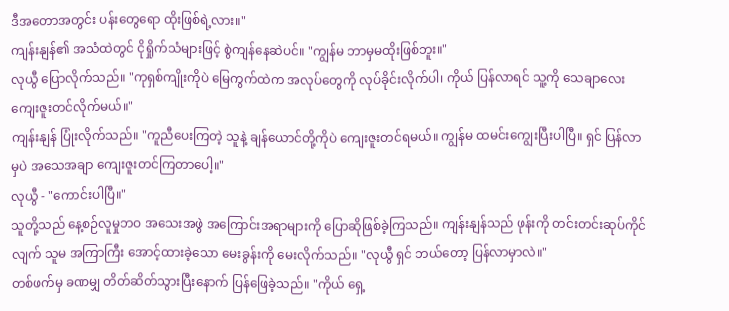ဒီအတောအတွင်း ပန်းတွေရော ထိုးဖြစ်ရဲ့လား။"
ကျန်းနျန်၏ အသံထဲတွင် ငိုရှိုက်သံများဖြင့် စွဲကျန်နေဆဲပင်။ "ကျွန်မ ဘာမှမထိုးဖြစ်ဘူး။"
လုယွီ ပြောလိုက်သည်။ "ကုရှစ်ကျိုးကိုပဲ မြေကွက်ထဲက အလုပ်တွေကို လုပ်ခိုင်းလိုက်ပါ၊ ကိုယ် ပြန်လာရင် သူ့ကို သေချာလေး ကျေးဇူးတင်လိုက်မယ်။"
ကျန်းနျန် ပြုံးလိုက်သည်။ "ကူညီပေးကြတဲ့ သူနဲ့ ချန်ယောင်တို့ကိုပဲ ကျေးဇူးတင်ရမယ်။ ကျွန်မ ထမင်းကျွေးပြီးပါပြီ။ ရှင် ပြန်လာမှပဲ အသေအချာ ကျေးဇူးတင်ကြတာပေါ့။"
လုယွီ - "ကောင်းပါပြီ။"
သူတို့သည် နေ့စဉ်လူမှုဘဝ အသေးအဖွဲ အကြောင်းအရာများကို ပြောဆိုဖြစ်ခဲ့ကြသည်။ ကျန်းနျန်သည် ဖုန်းကို တင်းတင်းဆုပ်ကိုင်လျက် သူမ အကြာကြီး အောင့်ထားခဲ့သော မေးခွန်းကို မေးလိုက်သည်။ "လုယွီ ရှင် ဘယ်တော့ ပြန်လာမှာလဲ။"
တစ်ဖက်မှ ခဏမျှ တိတ်ဆိတ်သွားပြီးနောက် ပြန်ဖြေခဲ့သည်။ "ကိုယ် ရှေ့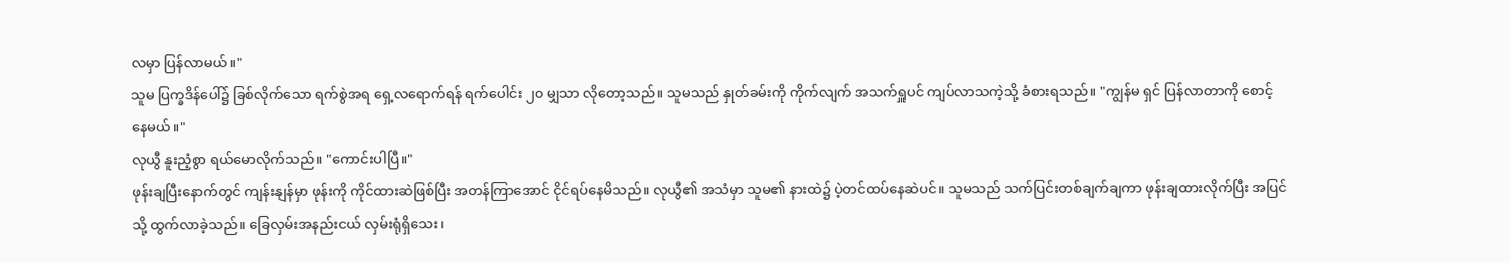လမှာ ပြန်လာမယ်။"
သူမ ပြက္ခဒိန်ပေါ်၌ ခြစ်လိုက်သော ရက်စွဲအရ ရှေ့လရောက်ရန် ရက်ပေါင်း ၂၀ မျှသာ လိုတော့သည်။ သူမသည် နှုတ်ခမ်းကို ကိုက်လျက် အသက်ရှူပင် ကျပ်လာသကဲ့သို့ ခံစားရသည်။ "ကျွန်မ ရှင် ပြန်လာတာကို စောင့်နေမယ်။"
လုယွီ နူးညံ့စွာ ရယ်မောလိုက်သည်။ "ကောင်းပါပြီ။"
ဖုန်းချပြီးနောက်တွင် ကျန်းနျန်မှာ ဖုန်းကို ကိုင်ထားဆဲဖြစ်ပြီး အတန်ကြာအောင် ငိုင်ရပ်နေမိသည်။ လုယွီ၏ အသံမှာ သူမ၏ နားထဲ၌ ပဲ့တင်ထပ်နေဆဲပင်။ သူမသည် သက်ပြင်းတစ်ချက်ချကာ ဖုန်းချထားလိုက်ပြီး အပြင်သို့ ထွက်လာခဲ့သည်။ ခြေလှမ်းအနည်းငယ် လှမ်းရုံရှိသေး၊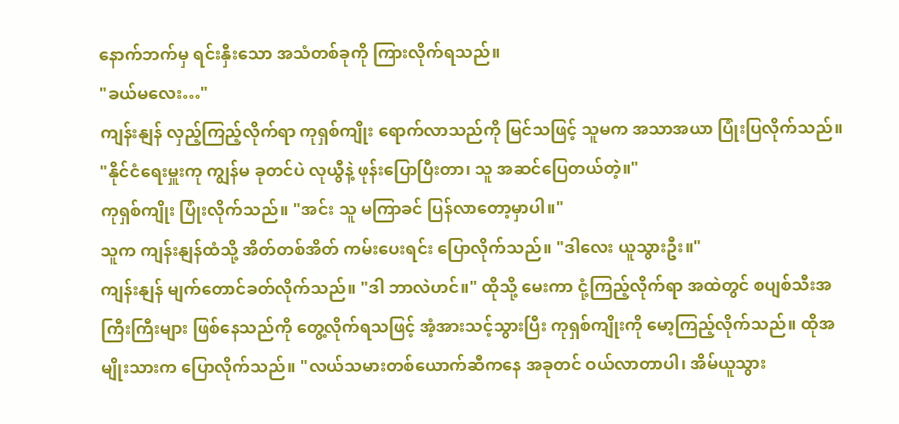နောက်ဘက်မှ ရင်းနှီးသော အသံတစ်ခုကို ကြားလိုက်ရသည်။
"ခယ်မလေး…"
ကျန်းနျန် လှည့်ကြည့်လိုက်ရာ ကုရှစ်ကျိုး ရောက်လာသည်ကို မြင်သဖြင့် သူမက အသာအယာ ပြုံးပြလိုက်သည်။ "နိုင်ငံရေးမှူးကု ကျွန်မ ခုတင်ပဲ လုယွီနဲ့ ဖုန်းပြောပြီးတာ၊ သူ အဆင်ပြေတယ်တဲ့။"
ကုရှစ်ကျိုး ပြုံးလိုက်သည်။ "အင်း သူ မကြာခင် ပြန်လာတော့မှာပါ။"
သူက ကျန်းနျန်ထံသို့ အိတ်တစ်အိတ် ကမ်းပေးရင်း ပြောလိုက်သည်။ "ဒါလေး ယူသွားဦး။"
ကျန်းနျန် မျက်တောင်ခတ်လိုက်သည်။ "ဒါ ဘာလဲဟင်။" ထိုသို့ မေးကာ ငုံ့ကြည့်လိုက်ရာ အထဲတွင် စပျစ်သီးအကြီးကြီးများ ဖြစ်နေသည်ကို တွေ့လိုက်ရသဖြင့် အံ့အားသင့်သွားပြီး ကုရှစ်ကျိုးကို မော့ကြည့်လိုက်သည်။ ထိုအမျိုးသားက ပြောလိုက်သည်။ "လယ်သမားတစ်ယောက်ဆီကနေ အခုတင် ဝယ်လာတာပါ၊ အိမ်ယူသွား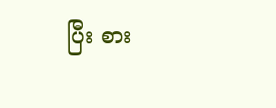ပြီး စား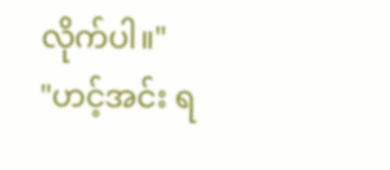လိုက်ပါ။"
"ဟင့်အင်း ရ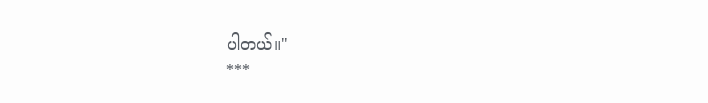ပါတယ်။"
***